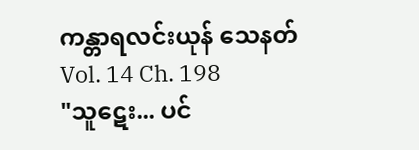ကန္တာရလင်းယုန် သေနတ်
Vol. 14 Ch. 198
"သူဋေး... ပင်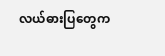လယ်ဓားပြတွေက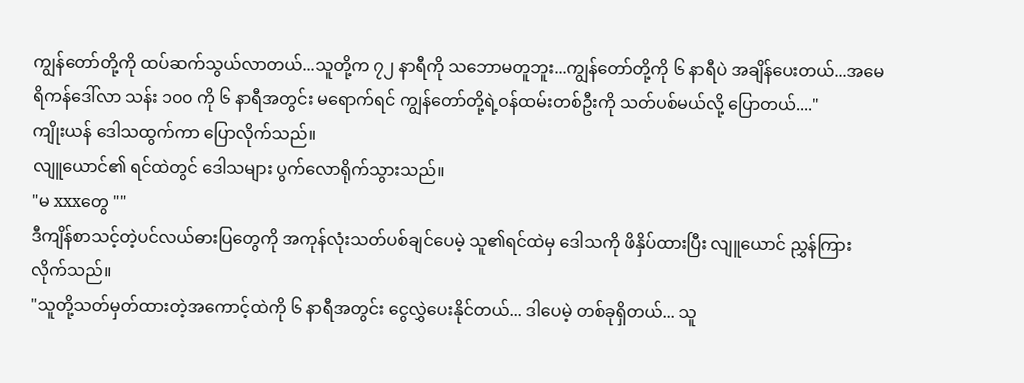ကျွန်တော်တို့ကို ထပ်ဆက်သွယ်လာတယ်...သူတို့က ၇၂ နာရီကို သဘောမတူဘူး...ကျွန်တော်တို့ကို ၆ နာရီပဲ အချိန်ပေးတယ်...အမေရိကန်ဒေါ်လာ သန်း ၁၀၀ ကို ၆ နာရီအတွင်း မရောက်ရင် ကျွန်တော်တို့ရဲ့ဝန်ထမ်းတစ်ဦးကို သတ်ပစ်မယ်လို့ ပြောတယ်...."
ကျိုးယန် ဒေါသထွက်ကာ ပြောလိုက်သည်။
လျူယောင်၏ ရင်ထဲတွင် ဒေါသများ ပွက်လောရိုက်သွားသည်။
"မ xxxတွေ ""
ဒီကျိန်စာသင့်တဲ့ပင်လယ်ဓားပြတွေကို အကုန်လုံးသတ်ပစ်ချင်ပေမဲ့ သူ၏ရင်ထဲမှ ဒေါသကို ဖိနှိပ်ထားပြီး လျူယောင် ညွှန်ကြားလိုက်သည်။
"သူတို့သတ်မှတ်ထားတဲ့အကောင့်ထဲကို ၆ နာရီအတွင်း ငွေလွှဲပေးနိုင်တယ်... ဒါပေမဲ့ တစ်ခုရှိတယ်... သူ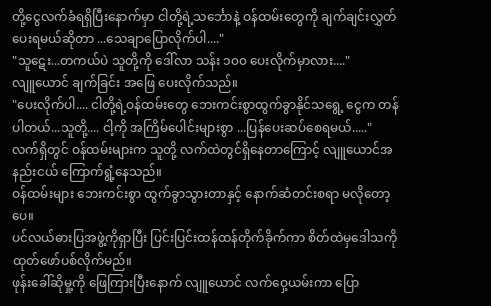တို့ငွေလက်ခံရရှိပြီးနောက်မှာ ငါတို့ရဲ့သင်္ဘောနဲ့ ဝန်ထမ်းတွေကို ချက်ချင်းလွှတ်ပေးရမယ်ဆိုတာ ...သေချာပြောလိုက်ပါ...."
"သူဋေး...တကယ်ပဲ သူတို့ကို ဒေါ်လာ သန်း ၁၀၀ ပေးလိုက်မှာလား...."
လျူယောင် ချက်ခြင်း အဖြေ ပေးလိုက်သည်။
"ပေးလိုက်ပါ.... ငါတို့ရဲ့ဝန်ထမ်းတွေ ဘေးကင်းစွာထွက်ခွာနိုင်သရွေ့ ငွေက တန်ပါတယ်...သူတို့.... ငါ့ကို အကြိမ်ပေါင်းများစွာ ...ပြန်ပေးဆပ်စေရမယ်....."
လက်ရှိတွင် ဝန်ထမ်းများက သူတို့ လက်ထဲတွင်ရှိနေတာကြောင့် လျူယောင်အနည်းငယ် ကြောက်ရွံ့နေသည်။
ဝန်ထမ်းများ ဘေးကင်းစွာ ထွက်ခွာသွားတာနှင့် နောက်ဆံတင်းစရာ မလိုတော့ပေ။
ပင်လယ်ဓားပြအဖွဲ့ကိုရှာပြီး ပြင်းပြင်းထန်ထန်တိုက်ခိုက်ကာ စိတ်ထဲမှဒေါသကို ထုတ်ဖော်ပစ်လိုက်မည်။
ဖုန်းခေါ်ဆိုမှု့ကို ဖြေကြားပြီးနောက် လျူယောင် လက်ဝှေ့ယမ်းကာ ပြော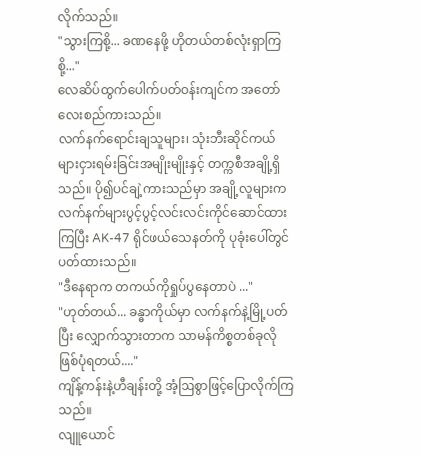လိုက်သည်။
"သွားကြစို့... ခဏနေဖို့ ဟိုတယ်တစ်လုံးရှာကြစို့..."
လေဆိပ်ထွက်ပေါက်ပတ်ဝန်းကျင်က အတော်လေးစည်ကားသည်။
လက်နက်ရောင်းချသူများ၊ သုံးဘီးဆိုင်ကယ်များငှားရမ်းခြင်းအမျိုးမျိုးနှင့် တက္ကစီအချို့ရှိသည်။ ပို၍ပင်ချဲ့ကားသည်မှာ အချို့လူများက လက်နက်များပွင့်ပွင့်လင်းလင်းကိုင်ဆောင်ထားကြပြီး AK-47 ရိုင်ဖယ်သေနတ်ကို ပုခုံးပေါ်တွင်ပတ်ထားသည်။
"ဒီနေရာက တကယ်ကိုရှုပ်ပွနေတာပဲ ..."
"ဟုတ်တယ်... ခန္ဓာကိုယ်မှာ လက်နက်နဲ့မြို့ပတ်ပြီး လျှောက်သွားတာက သာမန်ကိစ္စတစ်ခုလို ဖြစ်ပုံရတယ်...."
ကျိန့်ကန်းနဲ့ဟီချန်းတို့ အံ့ဩစွာဖြင့်ပြောလိုက်ကြသည်။
လျူယောင်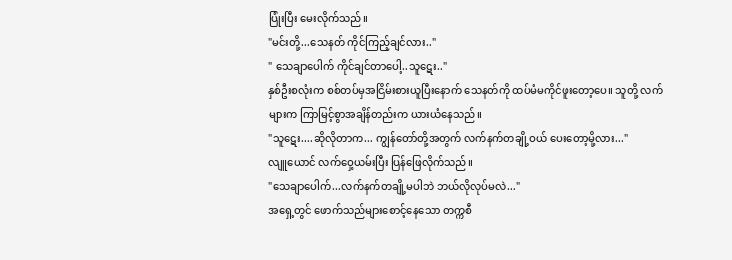ပြုံးပြီး မေးလိုက်သည်။
"မင်းတို့...သေနတ် ကိုင်ကြည့်ချင်လား.."
" သေချာပေါက် ကိုင်ချင်တာပေါ့..သူဋေး.."
နှစ်ဦးစလုံးက စစ်တပ်မှအငြိမ်းစားယူပြီးနောက် သေနတ်ကို ထပ်မံမကိုင်ဖူးတော့ပေ။ သူတို့ လက်များက ကြာမြင့်စွာအချိန်တည်းက ယားယံနေသည်။
"သူဋေး....ဆိုလိုတာက... ကျွန်တော်တို့အတွက် လက်နက်တချို့ဝယ် ပေးတော့မို့လား..."
လျူယောင် လက်ဝှေ့ယမ်းပြီး ပြန်ဖြေလိုက်သည်။
"သေချာပေါက်...လက်နက်တချို့မပါဘဲ ဘယ်လိုလုပ်မလဲ..."
အရှေ့တွင် ဖောက်သည်များစောင့်နေသော တက္ကစီ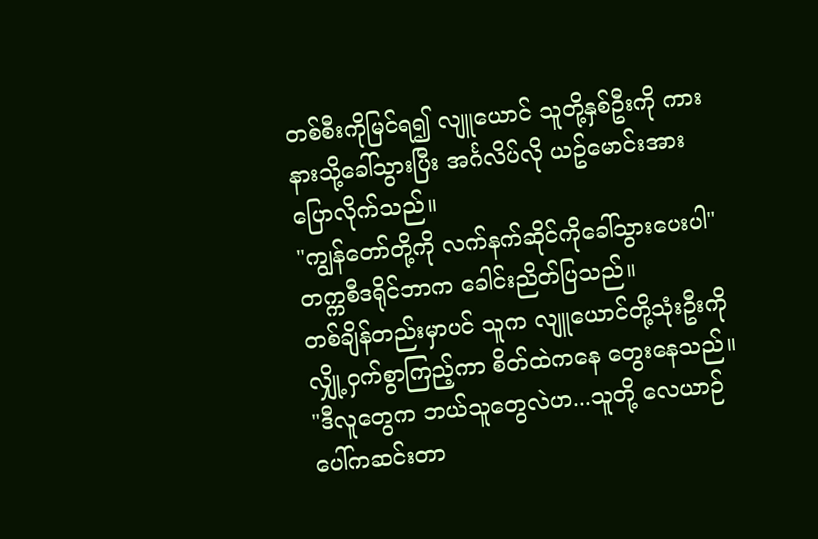တစ်စီးကိုမြင်ရ၍ လျူယောင် သူတို့နှစ်ဦးကို ကားနားသို့ခေါ်သွားပြီး အင်္ဂလိပ်လို ယဥ်မောင်းအား ပြောလိုက်သည်။
"ကျွန်တော်တို့ကို လက်နက်ဆိုင်ကိုခေါ်သွားပေးပါ"
တက္ကစီဒရိုင်ဘာက ခေါင်းညိတ်ပြသည်။
တစ်ချိန်တည်းမှာပင် သူက လျူယောင်တို့သုံးဦးကို လျှို့ဝှက်စွာကြည့်ကာ စိတ်ထဲကနေ တွေးနေသည်။
"ဒီလူတွေက ဘယ်သူတွေလဲဟ...သူတို့ လေယာဉ်ပေါ်ကဆင်းတာ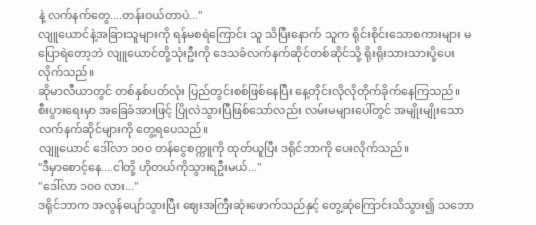နဲ့ လက်နက်တွေ....တန်းဝယ်တာပဲ..."
လျူယောင်နဲ့အခြားသူများကို ရန်မစရဲကြောင်း သူ သိပြီးနောက် သူက ရိုင်းစိုင်းသောစကားများ မပြောရဲတော့ဘဲ လျူယောင်တို့သုံးဦးကို ဒေသခံလက်နက်ဆိုင်တစ်ဆိုင်သို့ ရိုးရိုးသားသားပို့ပေးလိုက်သည်။
ဆိုမာလီယာတွင် တစ်နှစ်ပတ်လုံး ပြည်တွင်းစစ်ဖြစ်နေပြီး နေ့တိုင်းလိုလိုတိုက်ခိုက်နေကြသည်။
စီးပွားရေးမှာ အခြေခံအားဖြင့် ပြိုလဲသွားပြီဖြစ်သော်လည်း လမ်းမများပေါ်တွင် အမျိုးမျိုးသောလက်နက်ဆိုင်များကို တွေ့ရပေသည်။
လျူယောင် ဒေါ်လာ ၁၀၀ တန်ငွေစက္ကူကို ထုတ်ယူပြီး ဒရိုင်ဘာကို ပေးလိုက်သည်။
"ဒီမှာစောင့်နေ....ငါတို့ ဟိုတယ်ကိုသွားရဦးမယ်..."
"ဒေါ်လာ ၁၀၀ လား..."
ဒရိုင်ဘာက အလွန်ပျော်သွားပြီး ဈေးအကြီးဆုံးဖောက်သည်နှင့် တွေ့ဆုံကြောင်းသိသွား၍ သဘော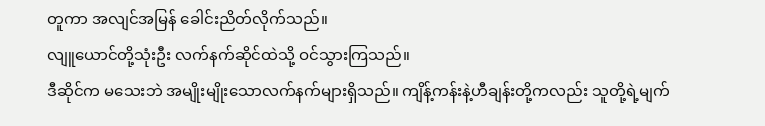တူကာ အလျင်အမြန် ခေါင်းညိတ်လိုက်သည်။
လျူယောင်တို့သုံးဦး လက်နက်ဆိုင်ထဲသို့ ဝင်သွားကြသည်။
ဒီဆိုင်က မသေးဘဲ အမျိုးမျိုးသောလက်နက်များရှိသည်။ ကျိန့်ကန်းနဲ့ဟီချန်းတို့ကလည်း သူတို့ရဲ့မျက်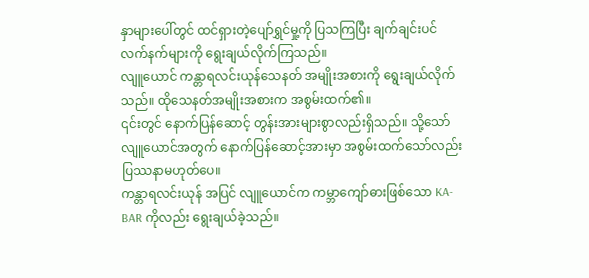နှာများပေါ်တွင် ထင်ရှားတဲ့ပျော်ရွှင်မှု့ကို ပြသကြပြီး ချက်ချင်းပင် လက်နက်များကို ရွေးချယ်လိုက်ကြသည်။
လျူယောင် ကန္တာရလင်းယုန်သေနတ် အမျိုးအစားကို ရွေးချယ်လိုက်သည်။ ထိုသေနတ်အမျိုးအစားက အစွမ်းထက်၏။
၎င်းတွင် နောက်ပြန်ဆောင့် တွန်းအားများစွာလည်းရှိသည်။ သို့သော် လျူယောင်အတွက် နောက်ပြန်ဆောင့်အားမှာ အစွမ်းထက်သော်လည်း ပြဿနာမဟုတ်ပေ။
ကန္တာရလင်းယုန် အပြင် လျူယောင်က ကမ္ဘာကျော်ဓားဖြစ်သော KA-BAR ကိုလည်း ရွေးချယ်ခဲ့သည်။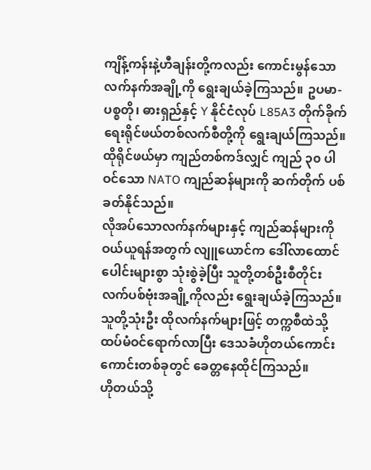ကျိန့်ကန်းနဲ့ဟီချန်းတို့ကလည်း ကောင်းမွန်သောလက်နက်အချို့ကို ရွေးချယ်ခဲ့ကြသည်။ ဥပမာ- ပစ္စတို၊ ဓားရှည်နှင့် Y နိုင်ငံလုပ် L85A3 တိုက်ခိုက်ရေးရိုင်ဖယ်တစ်လက်စီတို့ကို ရွေးချယ်ကြသည်။
ထိုရိုင်ဖယ်မှာ ကျည်တစ်ကဒ်လျှင် ကျည် ၃၀ ပါဝင်သော NATO ကျည်ဆန်များကို ဆက်တိုက် ပစ်ခတ်နိုင်သည်။
လိုအပ်သောလက်နက်များနှင့် ကျည်ဆန်များကိုဝယ်ယူရန်အတွက် လျူယောင်က ဒေါ်လာထောင်ပေါင်းများစွာ သုံးစွဲခဲ့ပြီး သူတို့တစ်ဦးစီတိုင်း လက်ပစ်ဗုံးအချို့ကိုလည်း ရွေးချယ်ခဲ့ကြသည်။
သူတို့သုံးဦး ထိုလက်နက်များဖြင့် တက္ကစီထဲသို့ ထပ်မံဝင်ရောက်လာပြီး ဒေသခံဟိုတယ်ကောင်းကောင်းတစ်ခုတွင် ခေတ္တနေထိုင်ကြသည်။
ဟိုတယ်သို့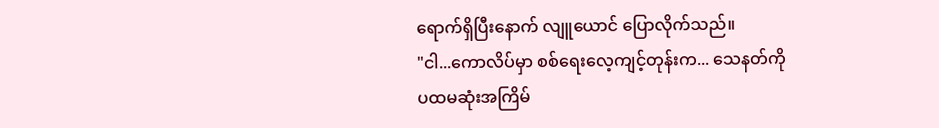ရောက်ရှိပြီးနောက် လျူယောင် ပြောလိုက်သည်။
"ငါ...ကောလိပ်မှာ စစ်ရေးလေ့ကျင့်တုန်းက... သေနတ်ကို ပထမဆုံးအကြိမ်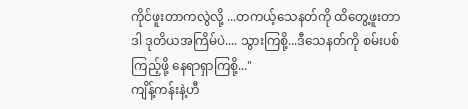ကိုင်ဖူးတာကလွဲလို့ ...တကယ့်သေနတ်ကို ထိတွေ့ဖူးတာ ဒါ ဒုတိယအကြိမ်ပဲ.... သွားကြစို့...ဒီသေနတ်ကို စမ်းပစ်ကြည့်ဖို့ နေရာရှာကြစို့..."
ကျိန့်ကန်းနဲ့ဟီ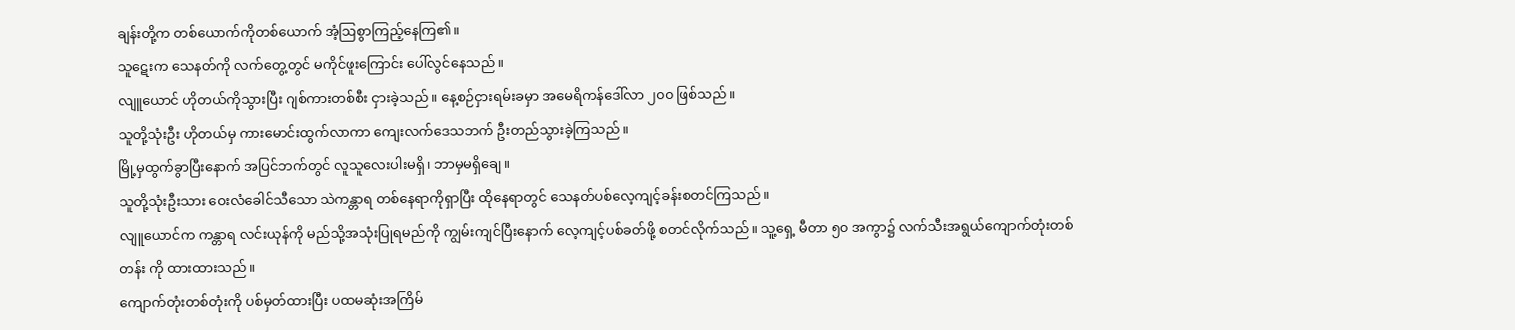ချန်းတို့က တစ်ယောက်ကိုတစ်ယောက် အံ့ဩစွာကြည့်နေကြ၏။
သူဋေးက သေနတ်ကို လက်တွေ့တွင် မကိုင်ဖူးကြောင်း ပေါ်လွင်နေသည်။
လျူယောင် ဟိုတယ်ကိုသွားပြီး ဂျစ်ကားတစ်စီး ငှားခဲ့သည်။ နေ့စဉ်ငှားရမ်းခမှာ အမေရိကန်ဒေါ်လာ ၂၀၀ ဖြစ်သည်။
သူတို့သုံးဦး ဟိုတယ်မှ ကားမောင်းထွက်လာကာ ကျေးလက်ဒေသဘက် ဦးတည်သွားခဲ့ကြသည်။
မြို့မှထွက်ခွာပြီးနောက် အပြင်ဘက်တွင် လူသူလေးပါးမရှိ၊ ဘာမှမရှိချေ။
သူတို့သုံးဦးသား ဝေးလံခေါင်သီသော သဲကန္တာရ တစ်နေရာကိုရှာပြီး ထိုနေရာတွင် သေနတ်ပစ်လေ့ကျင့်ခန်းစတင်ကြသည်။
လျူယောင်က ကန္တာရ လင်းယုန်ကို မည်သို့အသုံးပြုရမည်ကို ကျွမ်းကျင်ပြီးနောက် လေ့ကျင့်ပစ်ခတ်ဖို့ စတင်လိုက်သည်။ သူ့ရှေ့ မီတာ ၅၀ အကွာ၌ လက်သီးအရွယ်ကျောက်တုံးတစ်တန်း ကို ထားထားသည်။
ကျောက်တုံးတစ်တုံးကို ပစ်မှတ်ထားပြီး ပထမဆုံးအကြိမ်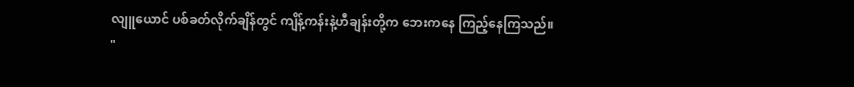လျူယောင် ပစ်ခတ်လိုက်ချိန်တွင် ကျိန့်ကန်းနဲ့ဟီချန်းတို့က ဘေးကနေ ကြည့်နေကြသည်။
"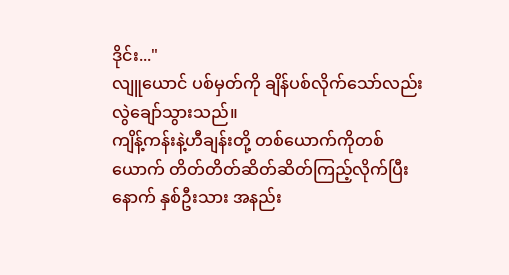ဒိုင်း..."
လျူယောင် ပစ်မှတ်ကို ချိန်ပစ်လိုက်သော်လည်း လွဲချော်သွားသည်။
ကျိန့်ကန်းနဲ့ဟီချန်းတို့ တစ်ယောက်ကိုတစ်ယောက် တိတ်တိတ်ဆိတ်ဆိတ်ကြည့်လိုက်ပြီးနောက် နှစ်ဦးသား အနည်း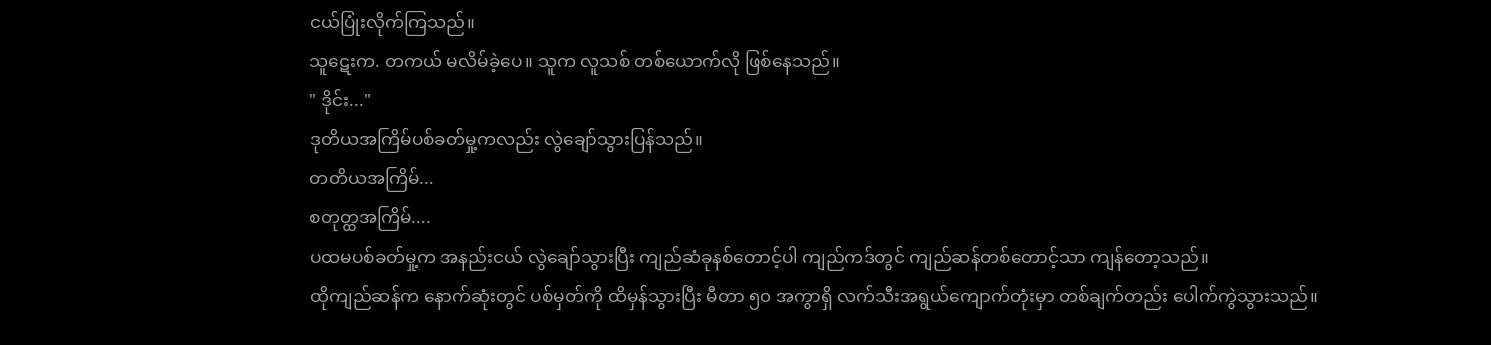ငယ်ပြုံးလိုက်ကြသည်။
သူဋေးက. တကယ် မလိမ်ခဲ့ပေ။ သူက လူသစ် တစ်ယောက်လို ဖြစ်နေသည်။
" ဒိုင်း..."
ဒုတိယအကြိမ်ပစ်ခတ်မှု့ကလည်း လွဲချော်သွားပြန်သည်။
တတိယအကြိမ်...
စတုတ္ထအကြိမ်....
ပထမပစ်ခတ်မှု့က အနည်းငယ် လွဲချော်သွားပြီး ကျည်ဆံခုနစ်တောင့်ပါ ကျည်ကဒ်တွင် ကျည်ဆန်တစ်တောင့်သာ ကျန်တော့သည်။
ထိုကျည်ဆန်က နောက်ဆုံးတွင် ပစ်မှတ်ကို ထိမှန်သွားပြီး မီတာ ၅၀ အကွာရှိ လက်သီးအရွယ်ကျောက်တုံးမှာ တစ်ချက်တည်း ပေါက်ကွဲသွားသည်။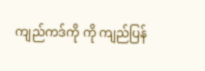ကျည်ကဒ်ကို ကို ကျည်ပြန်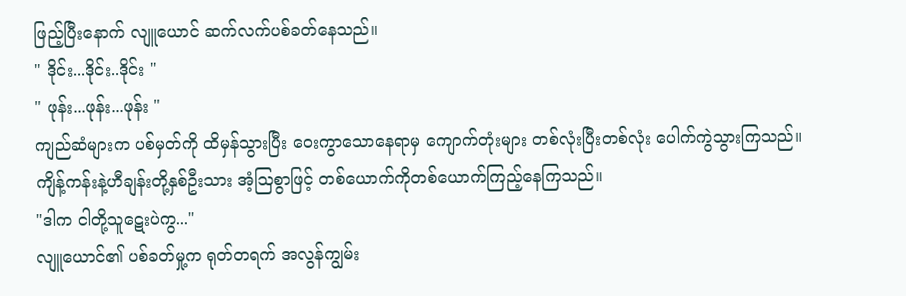ဖြည့်ပြီးနောက် လျူယောင် ဆက်လက်ပစ်ခတ်နေသည်။
" ဒိုင်း...ဒိုင်း..ဒိုင်း "
" ဖုန်း...ဖုန်း...ဖုန်း "
ကျည်ဆံများက ပစ်မှတ်ကို ထိမှန်သွားပြီး ဝေးကွာသောနေရာမှ ကျောက်တုံးများ တစ်လုံးပြီးတစ်လုံး ပေါက်ကွဲသွားကြသည်။
ကျိန့်ကန်းနဲ့ဟီချန်းတို့နှစ်ဦးသား အံ့ဩစွာဖြင့် တစ်ယောက်ကိုတစ်ယောက်ကြည့်နေကြသည်။
"ဒါက ငါတို့သူဋေးပဲကွ..."
လျူယောင်၏ ပစ်ခတ်မှု့က ရုတ်တရက် အလွန်ကျွမ်း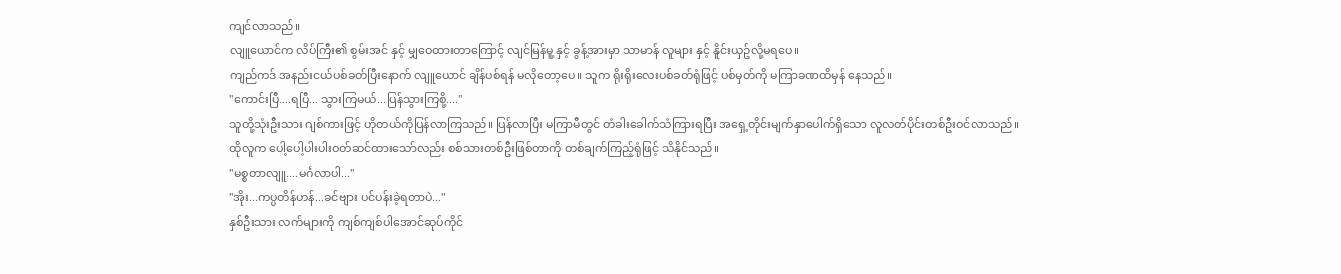ကျင်လာသည်။
လျူယောင်က လိပ်ကြီး၏ စွမ်းအင် နှင့် မျှဝေထားတာကြောင့် လျင်မြန်မူ့ နှင့် ခွန့်အားမှာ သာမာန် လူများ နှင့် နိူင်းယှဥ်လို့မရပေ။
ကျည်ကဒ် အနည်းငယ်ပစ်ခတ်ပြီးနောက် လျူယောင် ချိန်ပစ်ရန် မလိုတော့ပေ။ သူက ရိုးရိုးလေးပစ်ခတ်ရုံဖြင့် ပစ်မှတ်ကို မကြာခဏထိမှန် နေသည်။
"ကောင်းပြီ....ရပြီ... သွားကြမယ်...ပြန်သွားကြစို့...."
သူတို့သုံးဦးသား ဂျစ်ကားဖြင့် ဟိုတယ်ကိုပြန်လာကြသည်။ ပြန်လာပြီး မကြာမီတွင် တံခါးခေါက်သံကြားရပြီး အရှေ့တိုင်းမျက်နှာပေါက်ရှိသော လူလတ်ပိုင်းတစ်ဦးဝင်လာသည်။
ထိုလူက ပေါ့ပေါ့ပါးပါးဝတ်ဆင်ထားသော်လည်း စစ်သားတစ်ဦးဖြစ်တာကို တစ်ချက်ကြည့်ရုံဖြင့် သိနိုင်သည်။
"မစ္စတာလျူ....မင်္ဂလာပါ..."
"အိုး...ကပ္ပတိန်ဟန်...ခင်ဗျား ပင်ပန်းခဲ့ရတာပဲ..."
နှစ်ဦးသား လက်များကို ကျစ်ကျစ်ပါအောင်ဆုပ်ကိုင်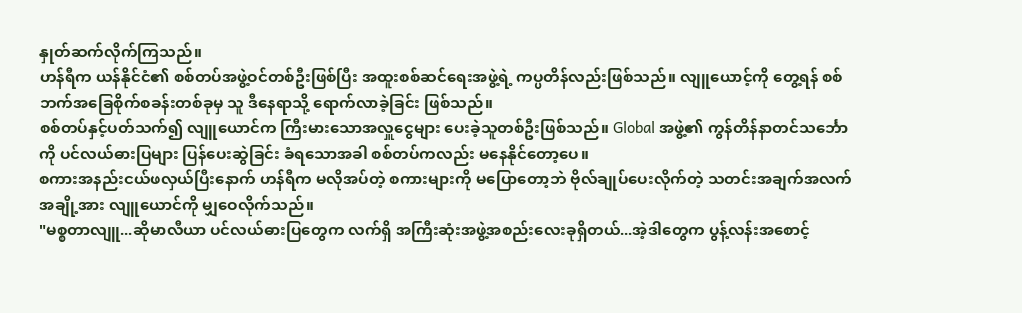နှုတ်ဆက်လိုက်ကြသည်။
ဟန်ရီက ယန်နိုင်ငံ၏ စစ်တပ်အဖွဲ့ဝင်တစ်ဦးဖြစ်ပြီး အထူးစစ်ဆင်ရေးအဖွဲ့ရဲ့ ကပ္ပတိန်လည်းဖြစ်သည်။ လျူယောင့်ကို တွေ့ရန် စစ်ဘက်အခြေစိုက်စခန်းတစ်ခုမှ သူ ဒီနေရာသို့ ရောက်လာခဲ့ခြင်း ဖြစ်သည်။
စစ်တပ်နှင့်ပတ်သက်၍ လျူယောင်က ကြီးမားသောအလှူငွေများ ပေးခဲ့သူတစ်ဦးဖြစ်သည်။ Global အဖွဲ့၏ ကွန်တိန်နာတင်သင်္ဘောကို ပင်လယ်ဓားပြများ ပြန်ပေးဆွဲခြင်း ခံရသောအခါ စစ်တပ်ကလည်း မနေနိုင်တော့ပေ။
စကားအနည်းငယ်ဖလှယ်ပြီးနောက် ဟန်ရီက မလိုအပ်တဲ့ စကားများကို မပြောတော့ဘဲ ဗိုလ်ချုပ်ပေးလိုက်တဲ့ သတင်းအချက်အလက်အချို့အား လျူယောင်ကို မျှဝေလိုက်သည်။
"မစ္စတာလျူ...ဆိုမာလီယာ ပင်လယ်ဓားပြတွေက လက်ရှိ အကြီးဆုံးအဖွဲ့အစည်းလေးခုရှိတယ်...အဲ့ဒါတွေက ပွန့်လန်းအစောင့်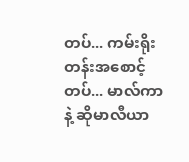တပ်... ကမ်းရိုးတန်းအစောင့်တပ်... မာလ်ကာနဲ့ ဆိုမာလီယာ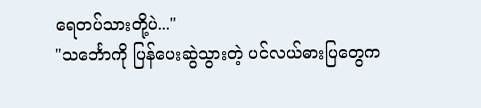ရေတပ်သားတို့ပဲ..."
"သင်္ဘောကို ပြန်ပေးဆွဲသွားတဲ့ ပင်လယ်ဓားပြတွေက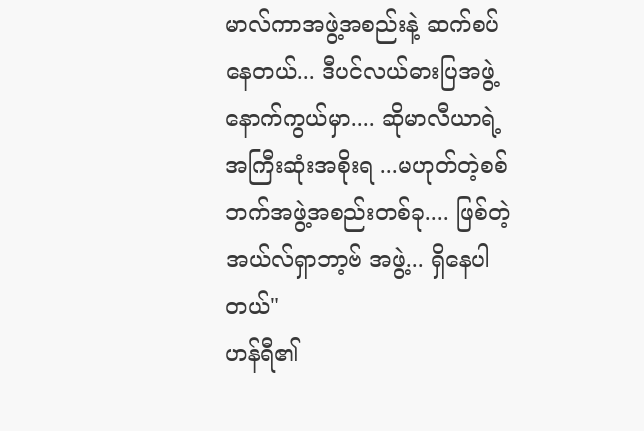မာလ်ကာအဖွဲ့အစည်းနဲ့ ဆက်စပ်နေတယ်... ဒီပင်လယ်ဓားပြအဖွဲ့နောက်ကွယ်မှာ.... ဆိုမာလီယာရဲ့ အကြီးဆုံးအစိုးရ ...မဟုတ်တဲ့စစ်ဘက်အဖွဲ့အစည်းတစ်ခု.... ဖြစ်တဲ့ အယ်လ်ရှာဘာ့ဗ် အဖွဲ့... ရှိနေပါတယ်"
ဟန်ရီ၏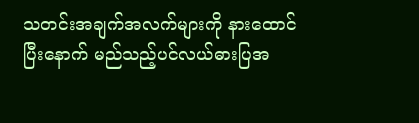သတင်းအချက်အလက်များကို နားထောင်ပြီးနောက် မည်သည့်ပင်လယ်ဓားပြအ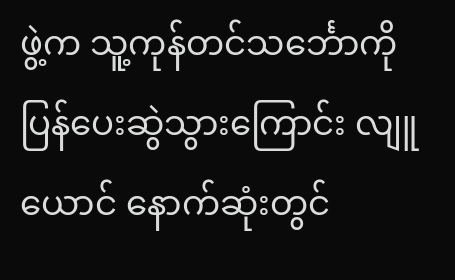ဖွဲ့က သူ့ကုန်တင်သင်္ဘောကို ပြန်ပေးဆွဲသွားကြောင်း လျူယောင် နောက်ဆုံးတွင်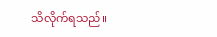သိလိုက်ရသည်။